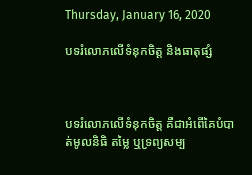Thursday, January 16, 2020

បទរំលោភលើទំនុកចិត្ត និងធាតុផ្សំ



បទរំលោភលើទំនុកចិត្ត គឺជាអំពើគៃបំបាត់មូលនិធិ តម្លៃ ឬទ្រព្យសម្ប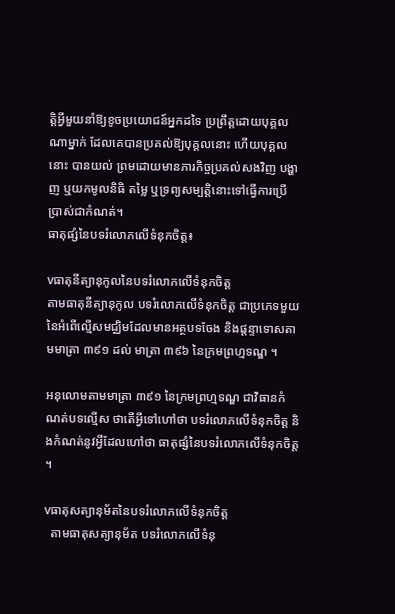ត្តិអ្វីមួយនាំឱ្យខូចប្រយោជន៍អ្នកដទៃ ប្រព្រឹត្តដោយបុគ្គលណាម្នាក់ ដែលគេបានប្រគល់ឱ្យបុគ្គលនោះ ហើយបុគ្គលនោះ បានយល់ ព្រមដោយមានភារកិច្ចប្រគល់សងវិញ បង្ហាញ ឬយកមូលនិធិ តម្លៃ ឬទ្រព្យសម្បត្តិនោះទៅធ្វើការប្រើ ប្រាស់ជាកំណត់។
ធាតុផ្សំនៃបទរំលោភលើទំនុកចិត្ត៖

vធាតុនីត្យានុកូលនៃបទរំលោភលើទំនុកចិត្ត
តាមធាតុនីត្យានុកូល បទរំលោភលើទំនុកចិត្ត ជាប្រភេទមួយនៃអំពើល្មើសមជ្ឈិមដែលមានអត្ថបទចែង និងផ្តន្ទាទោសតាមមាត្រា ៣៩១ ដល់ មាត្រា ៣៩៦ នៃក្រមព្រហ្មទណ្ឌ ។

អនុលោមតាមមាត្រា ៣៩១ នៃក្រមព្រហ្មទណ្ឌ ជាវិធានកំណត់បទល្មើស ថាតើអ្វីទៅហៅថា បទរំលោភលើទំនុកចិត្ត និងកំណត់នូវអ្វីដែលហៅថា ធាតុផ្សំនៃបទរំលោភលើទំនុកចិត្ត ។

vធាតុសត្យានុម័តនៃបទរំលោភលើទំនុកចិត្ត
  តាមធាតុសត្យានុម័ត បទរំលោភលើទំនុ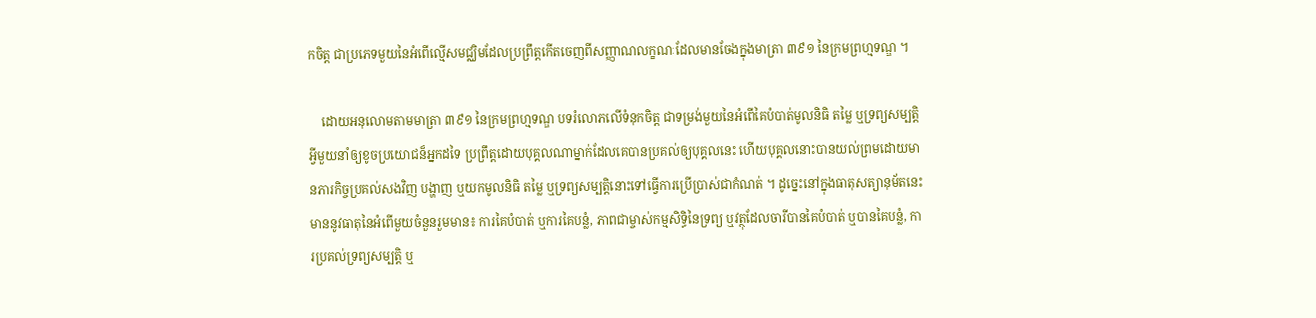កចិត្ត ជាប្រភេទមួយនៃអំពើល្មើសមជ្ឈិមដែលប្រព្រឹត្តកើតចេញពីសញ្ញាណលក្ខណៈដែលមានចែងក្នុងមាត្រា ៣៩១ នៃក្រមព្រហ្មទណ្ឌ ។

    ដោយអនុលោមតាមមាត្រា ៣៩១ នៃក្រមព្រហ្មទណ្ឌ បទរំលោភលើទំនុកចិត្ត ជាទម្រង់មួយនៃអំពើគៃបំបាត់មូលនិធិ តម្លៃ ឬទ្រព្យសម្បត្តិអ្វីមួយនាំឲ្យខូចប្រយោជន៏អ្នកដទៃ ប្រព្រឹត្តដោយបុគ្គលណាម្នាក់ដែលគេបានប្រគល់ឲ្យបុគ្គលនេះ ហើយបុគ្គលនោះបានយល់ព្រមដោយមានភារកិច្ចប្រគល់សងវិញ បង្ហាញ ឬយកមូលនិធិ តម្លៃ ឬទ្រព្យសម្បត្តិនោះទៅធ្វើការប្រើប្រាស់ជាកំណត់ ។ ដូច្នេះនៅក្នុងធាតុសត្យានុម័តនេះមាននូវធាតុនៃអំពើមួយចំនួនរួមមាន៖ ការគៃបំបាត់ ឬការគៃបន្លំ, ភាពជាម្ចាស់កម្មសិទ្ធិនៃទ្រព្យ ឬវត្ថុដែលចារីបានគៃបំបាត់ ឬបានគៃបន្លំ, ការប្រគល់ទ្រព្យសម្បត្តិ ឬ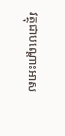វត្ថុជាបណ្តោះអាស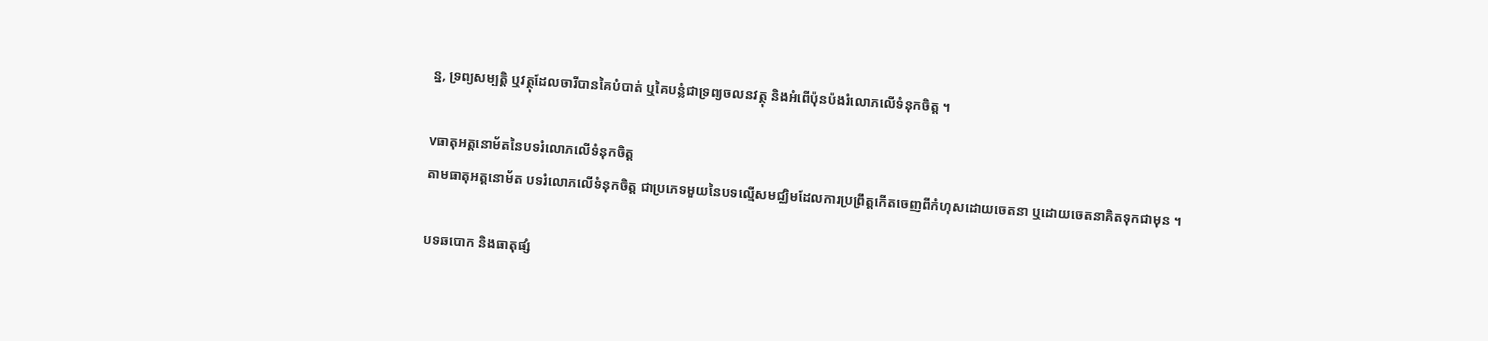ន្ន, ទ្រព្យសម្បត្តិ ឬវត្ថុដែលចារីបានគៃបំបាត់ ឬគៃបន្លំជាទ្រព្យចលនវត្ថុ និងអំពើប៉ុនប៉ងរំលោភលើទំនុកចិត្ត ។

vធាតុអត្តនោម័តនៃបទរំលោភលើទំនុកចិត្ត
តាមធាតុអត្តនោម័ត បទរំលោភលើទំនុកចិត្ត ជាប្រភេទមួយនៃបទល្មើសមជ្ឈិមដែលការប្រព្រឹត្តកើតចេញពីកំហុសដោយចេតនា ឬដោយចេតនាគិតទុកជាមុន ។

បទឆបោក និងធាតុផ្សំ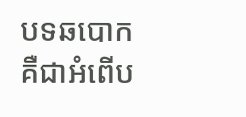បទឆបោក គឺជាអំពើប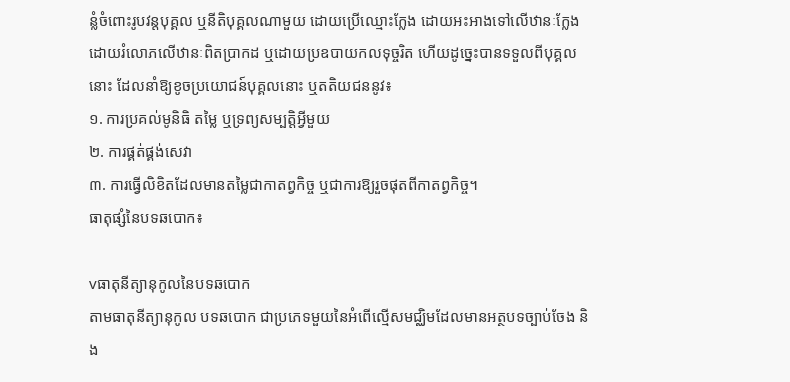ន្លំចំពោះរូបវន្តបុគ្គល ឬនីតិបុគ្គលណាមួយ ដោយប្រើឈ្មោះក្លែង ដោយអះអាងទៅលើឋានៈក្លែង ដោយរំលោភលើឋានៈពិតប្រាកដ ឬដោយប្រឧបាយកលទុច្ចរិត ហើយដូច្នេះបានទទួលពីបុគ្គលនោះ ដែលនាំឱ្យខូចប្រយោជន៍បុគ្គលនោះ ឬតតិយជននូវ៖
១. ការប្រគល់មូនិធិ តម្លៃ ឬទ្រព្យសម្បត្តិអ្វីមួយ
២. ការផ្គត់ផ្គង់សេវា
៣. ការធ្វើលិខិតដែលមានតម្លៃជាកាតព្វកិច្ច ឬជាការឱ្យរួចផុតពីកាតព្វកិច្ច។
ធាតុផ្សំនៃបទឆបោក៖

vធាតុនីត្យានុកូលនៃបទឆបោក
តាមធាតុនីត្យានុកូល បទឆបោក ជាប្រភេទមួយនៃអំពើល្មើសមជ្ឈិមដែលមានអត្ថបទច្បាប់ចែង និង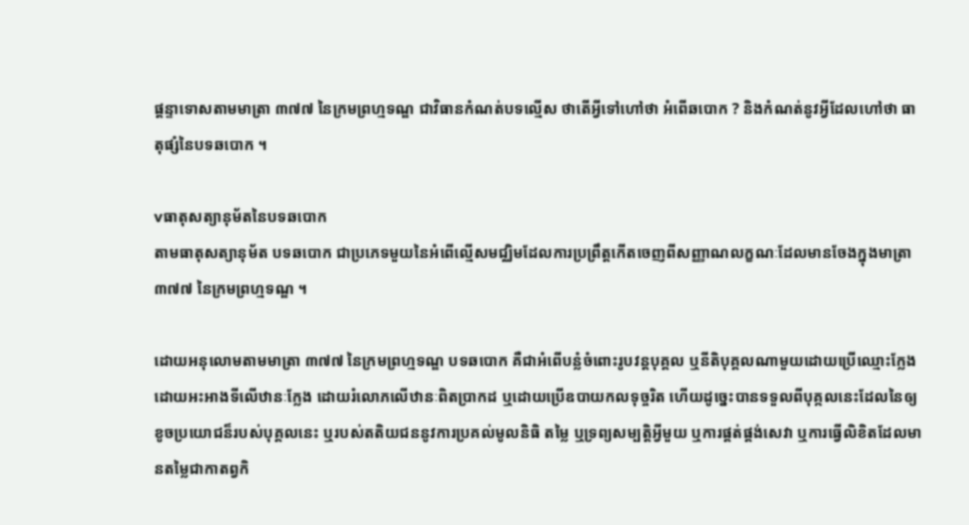ផ្តន្ទាទោសតាមមាត្រា ៣៧៧ នៃក្រមព្រហ្មទណ្ឌ ជាវិធានកំណត់បទល្មើស ថាតើអ្វីទៅហៅថា អំពើឆបោក ? និងកំណត់នូវអ្វីដែលហៅថា ធាតុផ្សំនៃបទឆបោក ។

vធាតុសត្យានុម័តនៃបទឆបោក
តាមធាតុសត្យានុម័ត បទឆបោក ជាប្រភេទមួយនៃអំពើល្មើសមជ្ឈិមដែលការប្រព្រឹត្តកើតចេញពីសញ្ញាណលក្ខណៈដែលមានចែងក្នុងមាត្រា ៣៧៧ នៃក្រមព្រហ្មទណ្ឌ ។

ដោយអនុលោមតាមមាត្រា ៣៧៧ នៃក្រមព្រហ្មទណ្ឌ បទឆបោក គឺជាអំពើបន្លំចំពោះរូបវន្តបុគ្គល ឬនីតិបុគ្គលណាមួយដោយប្រើឈ្មោះក្លែង ដោយអះអាងទីលើឋានៈក្លែង ដោយរំលោភលើឋានៈពិតប្រាកដ ឬដោយប្រើឧបាយកលទុច្ចរិត ហើយដូច្នេះបានទទួលពីបុគ្កលនេះដែលនៃឲ្យខូចប្រយោជន៏របស់បុគ្គលនេះ ឬរបស់តតិយជននូវការប្រគល់មូលនិធិ តម្លៃ ឬទ្រព្យសម្បត្តិអ្វីមួយ ឬការផ្គត់ផ្គង់សេវា ឬការធ្វើលិខិតដែលមានតម្លៃជាកាតព្វកិ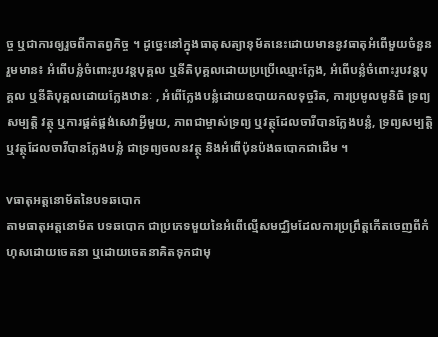ច្ច ឬជាការឲ្យរួចពីកាតព្វកិច្ច ។ ដូច្នេះនៅក្នុងធាតុសត្យានុម័តនេះដោយមាននូវធាតុអំពើមួយចំនួនរួមមាន៖ អំពើបន្លំចំពោះរូបវន្តបុគ្គល ឬនីតិបុគ្គលដោយប្រប្រើឈ្មោះក្លែង, អំពើបន្លំចំពោះរូបវន្តបុគ្គល ឬនីតិបុគ្គលដោយក្លែងឋានៈ , អំពើក្លែងបន្លំដោយឧបាយកលទុច្ចរិត, ការប្រមូលមូនិធិ ទ្រព្យសម្បត្តិ វត្ថុ ឬការផ្គត់ផ្គង់សេវាអ្វីមួយ, ភាពជាម្ចាស់ទ្រព្យ ឬវត្ថុដែលចារីបានក្លែងបន្លំ, ទ្រព្យសម្បត្តិ ឬវត្ថុដែលចារីបានក្លែងបន្លំ ជាទ្រព្យចលនវត្ថុ និងអំពើប៉ុនប៉ងឆបោកជាដើម ។

vធាតុអត្តនោម័តនៃបទឆបោក
តាមធាតុអត្តនោម័ត បទឆបោក ជាប្រភេទមួយនៃអំពើល្មើសមជ្ឈិមដែលការប្រព្រឹត្តកើតចេញពីកំហុសដោយចេតនា ឬដោយចេតនាគិតទុកជាមុ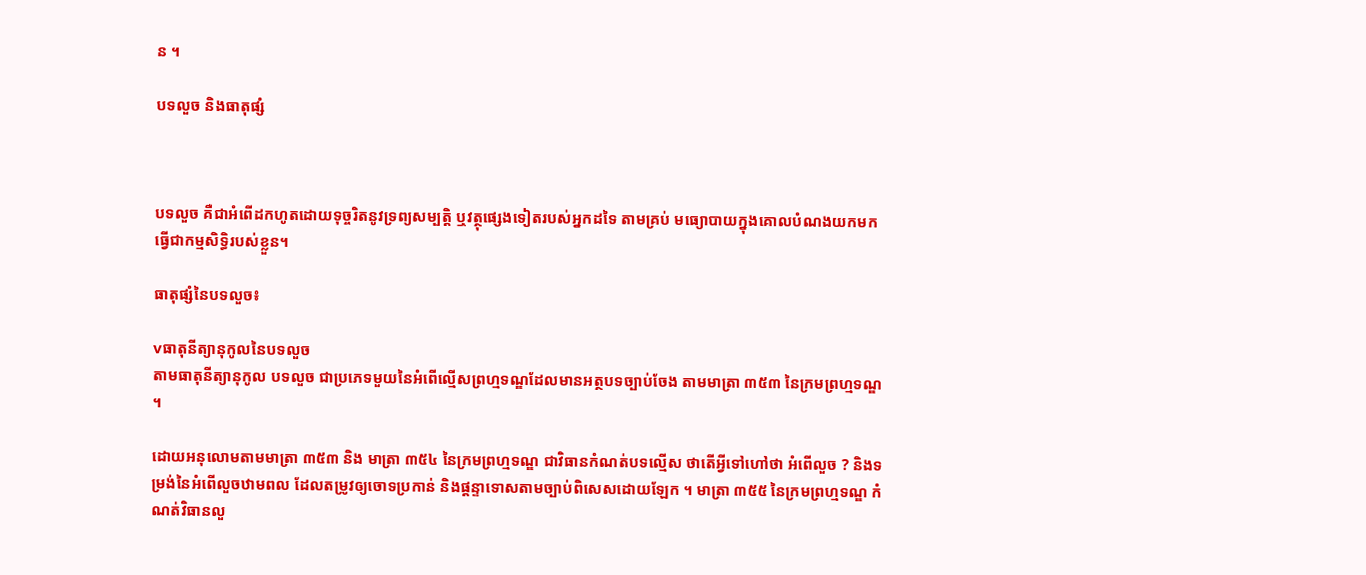ន ។

បទលួច និងធាតុផ្សំ



បទលួច គឺជាអំពើដកហូតដោយទុច្ចរិតនូវទ្រព្យសម្បត្តិ ឬវត្ថុផ្សេងទៀតរបស់អ្នកដទៃ តាមគ្រប់ មធ្យោបាយក្នុងគោលបំណងយកមកធ្វើជាកម្មសិទ្ធិរបស់ខ្លួន។

ធាតុផ្សំនៃបទលួច៖

vធាតុនីត្យានុកូលនៃបទលួច
តាមធាតុនីត្យានុកូល បទលួច ជាប្រភេទមួយនៃអំពើល្មើសព្រហ្មទណ្ឌដែលមានអត្ថបទច្បាប់ចែង តាមមាត្រា ៣៥៣ នៃក្រមព្រហ្មទណ្ឌ ។

ដោយអនុលោមតាមមាត្រា ៣៥៣ និង មាត្រា ៣៥៤ នៃក្រមព្រហ្មទណ្ឌ ជាវិធានកំណត់បទល្មើស ថាតើអ្វីទៅហៅថា អំពើលួច ? និងទម្រង់នៃអំពើលួចឋាមពល ដែលតម្រូវឲ្យចោទប្រកាន់ និងផ្តន្ទាទោសតាមច្បាប់ពិសេសដោយឡែក ។ មាត្រា ៣៥៥ នៃក្រមព្រហ្មទណ្ឌ កំណត់វិធានលួ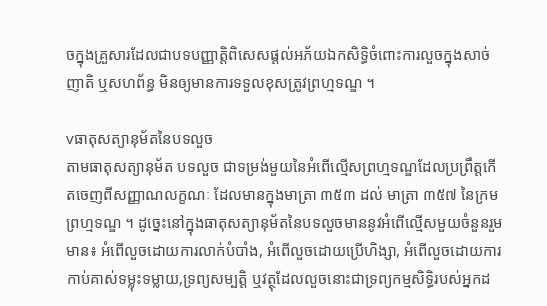ចក្នុងគ្រួសារដែលជាបទបញ្ញាត្តិពិសេសផ្តល់អភ័យឯកសិទ្ធិចំពោះការលួចក្នុងសាច់ញាតិ ឬសហព័ន្ធ មិនឲ្យមានការទទួលខុសត្រូវព្រហ្មទណ្ឌ ។

vធាតុសត្យានុម័តនៃបទលួច
តាមធាតុសត្យានុម័ត បទលួច ជាទម្រង់មួយនៃអំពើល្មើសព្រហ្មទណ្ឌដែលប្រព្រឹត្តកើតចេញពីសញ្ញាណលក្ខណៈ ដែលមានក្នុងមាត្រា ៣៥៣ ដល់ មាត្រា ៣៥៧ នៃក្រមព្រហ្មទណ្ឌ ។ ដូច្នេះនៅក្នុងធាតុសត្យានុម័តនៃបទលួចមាននូវអំពើល្មើសមួយចំនួនរួមមាន៖ អំពើលួចដោយការលាក់បំបាំង, អំពើលួចដោយប្រើហិង្សា, អំពើលួចដោយការកាប់គាស់ទម្លុះទម្លាយ,ទ្រព្យសម្បត្តិ ឬវត្ថុដែលលួចនោះជាទ្រព្យកម្មសិទ្ធិរបស់អ្នកដ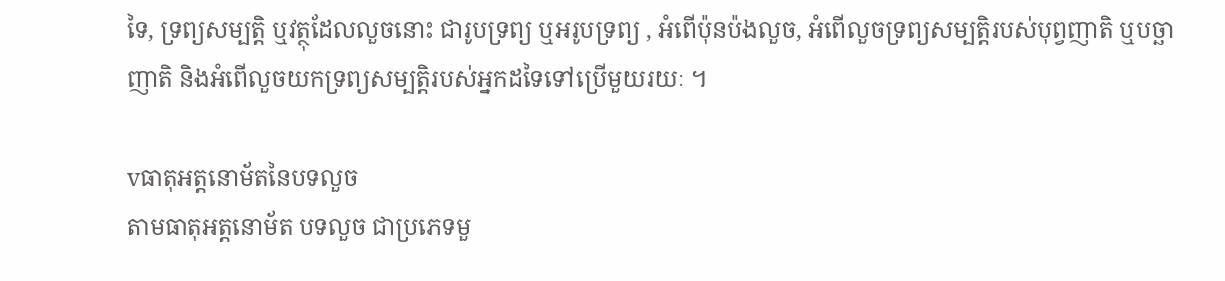ទៃ, ទ្រព្យសម្បត្តិ ឬវត្ថុដែលលួចនោះ ជារូបទ្រព្យ ឬអរូបទ្រព្យ , អំពើប៉ុនប៉ងលួច, អំពើលួចទ្រព្យសម្បត្តិរបស់បុព្វញាតិ ឬបច្ឆាញាតិ និងអំពើលួចយកទ្រព្យសម្បត្តិរបស់អ្នកដទៃទៅប្រើមួយរយៈ ។

vធាតុអត្តនោម័តនៃបទលួច
តាមធាតុអត្តនោម័ត បទលួច ជាប្រភេទមួ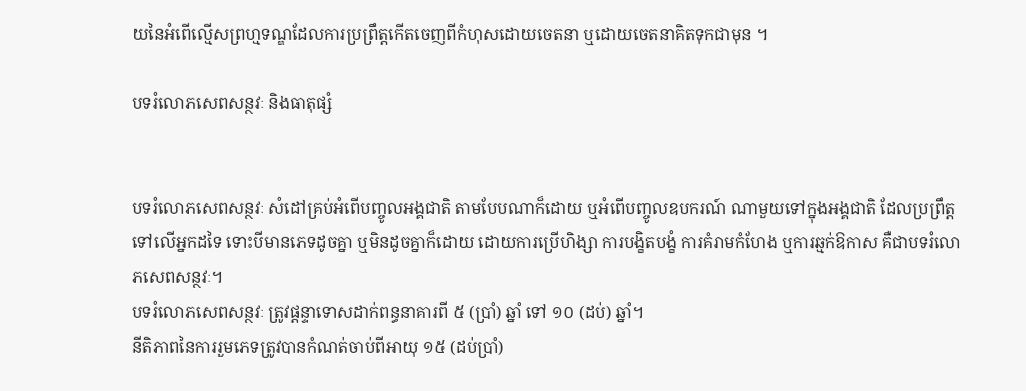យនៃអំពើល្មើសព្រហ្មទណ្ឌដែលការប្រព្រឹត្តកើតចេញពីកំហុសដោយចេតនា ឬដោយចេតនាគិតទុកជាមុន ។

បទរំលោភសេពសន្ថវៈ និងធាតុផ្សំ


បទរំលោភសេពសន្ថវៈ សំដៅគ្រប់អំពើបញ្ចូលអង្គជាតិ តាមបែបណាក៏ដោយ ឬអំពើបញ្ចូលឧបករណ៍ ណាមួយទៅក្នុងអង្គជាតិ ដែលប្រព្រឹត្តទៅលើអ្នកដទៃ ទោះបីមានភេទដូចគ្នា ឬមិនដូចគ្នាក៏ដោយ ដោយការប្រើហិង្សា ការបង្ខិតបង្ខំ ការគំរាមកំហែង ឬការឆ្មក់ឱកាស គឺជាបទរំលោភសេពសន្ថវៈ។
បទរំលោភសេពសន្ថវៈ ត្រូវផ្តន្ទាទោសដាក់ពន្ធនាគារពី ៥ (ប្រាំ) ឆ្នាំ ទៅ ១០ (ដប់) ឆ្នាំ។
នីតិភាពនៃការរួមភេទត្រូវបានកំណត់ចាប់ពីអាយុ ១៥ (ដប់ប្រាំ)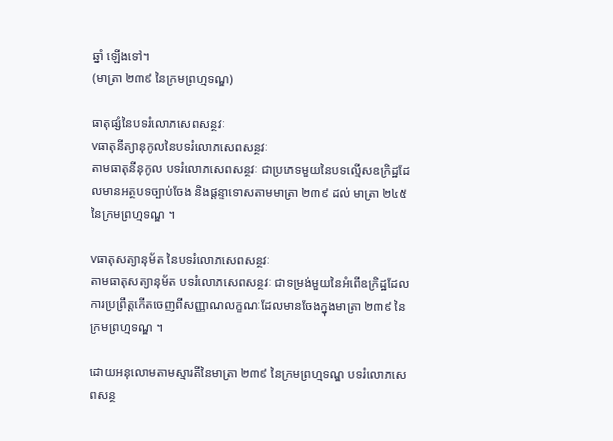ឆ្នាំ ឡើងទៅ។
(មាត្រា ២៣៩ នៃក្រមព្រហ្មទណ្ឌ)

ធាតុផ្សំនៃបទរំលោភសេពសន្ថវៈ
vធាតុនីត្យានុកូលនៃបទរំលោភសេពសន្ថវៈ
តាមធាតុនីនុកូល បទរំលោភសេពសន្ថវៈ ជាប្រភេទមួយនៃបទល្មើសឧក្រិដ្ឋដែលមានអត្ថបទច្បាប់ចែង និងផ្តន្ទាទោសតាមមាត្រា ២៣៩ ដល់ មាត្រា ២៤៥ នៃក្រមព្រហ្មទណ្ឌ ។

vធាតុសត្យានុម័ត នៃបទរំលោភសេពសន្ថវៈ
តាមធាតុសត្យានុម័ត បទរំលោភសេពសន្ថវៈ ជាទម្រង់មួយនៃអំពើឧក្រិដ្ឋដែលការប្រព្រឹត្តកើតចេញពីសញ្ញាណលក្ខណៈដែលមានចែងក្នុងមាត្រា ២៣៩ នៃក្រមព្រហ្មទណ្ឌ ។

ដោយអនុលោមតាមស្មារតីនៃមាត្រា ២៣៩ នៃក្រមព្រហ្មទណ្ឌ បទរំលោភសេពសន្ថ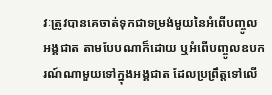វៈត្រូវបានគេចាត់ទុកជាទម្រង់មួយនៃអំពើបញ្ចូលអង្គជាត តាមបែបណាក៏ដោយ ឬអំពើបញ្ចូលឧបករណ៍ណាមួយទៅក្នុងអង្គជាត ដែលប្រព្រឹត្តទៅលើ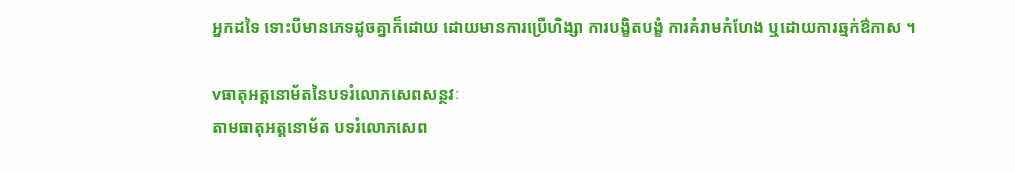អ្នកដទៃ ទោះបីមានភេទដូចគ្នាក៏ដោយ ដោយមានការប្រើហិង្សា ការបង្ខិតបង្ខំ ការគំរាមកំហែង ឬដោយការឆ្មក់ឳកាស ។

vធាតុអត្តនោម័តនៃបទរំលោភសេពសន្ថវៈ
តាមធាតុអត្តនោម័ត បទរំលោភសេព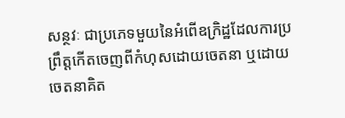សន្ថវៈ ជាប្រភេទមួយនៃអំពើឧក្រិដ្ឋដែលការប្រព្រឹត្តកើតចេញពីកំហុសដោយចេតនា ឬដោយចេតនាគិត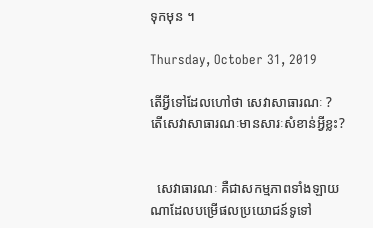ទុកមុន ។

Thursday, October 31, 2019

តើអ្វីទៅដែលហៅថា សេវាសាធារណៈ ? តើសេវាសាធារណៈមានសារៈសំខាន់អ្វីខ្លះ?


  សេវាធារណៈ គឺជាសកម្មភាពទាំងឡាយណាដែលបម្រើផលប្រយោជន៍ទូទៅ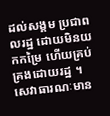ដល់សង្គម ប្រជាពលរដ្ឋ ដោយមិនយកកម្រៃ ហើយគ្រប់គ្រងដោយរដ្ឋ ។ សេវាធារណៈមាន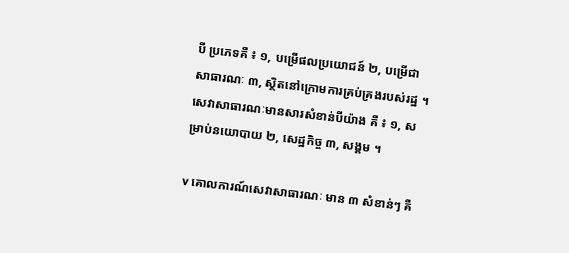បី ប្រភេទគឺ ៖ ១, បម្រើផលប្រយោជន៍ ២, បម្រើជាសាធារណៈ ៣, ស្ថិតនៅក្រោមការគ្រប់គ្រងរបស់រដ្ឋ ។ សេវាសាធារណៈមានសារសំខាន់បីយ៉ាង គឺ ៖ ១, សម្រាប់នយោបាយ ២, សេដ្ឋកិច្ច ៣, សង្គម ។

v គោលការណ៍សេវាសាធារណៈ មាន ៣ សំខាន់ៗ គឺ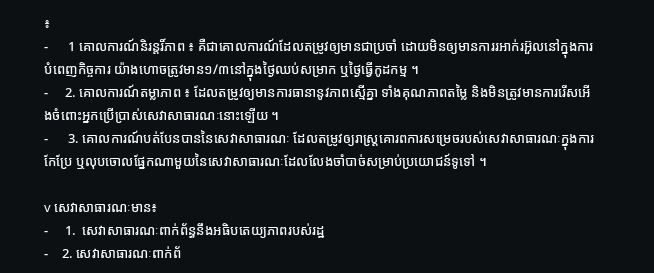៖
-      1 គោលការណ៍និរន្តរិ៍ភាព ៖ គឺជាគោលការណ៍ដែលតម្រូវឲ្យមានជាប្រចាំ ដោយមិនឲ្យមានការរអាក់រអ៊ួលនៅក្នុងការបំពេញកិច្ចការ យ៉ាងហោចត្រូវមាន១/៣នៅក្នុងថ្ងៃឈប់សម្រាក ឬថ្ងៃធ្វើកូដកម្ម ។
-     2. គោលការណ៍តម្លាភាព ៖ ដែលតម្រូវឲ្យមានការធានានូវភាពស្មើគ្នា ទាំងគុណភាពតម្លៃ និងមិនត្រូវមានការរើសអើងចំពោះអ្នកប្រើប្រាស់សេវាសាធារណៈនោះឡើយ ។
-      3. គោលការណ៍បត់បែនបាននៃសេវាសាធារណៈ ដែលតម្រូវឲ្យរាស្ត្រគោរពការសម្រេចរបស់សេវាសាធារណៈក្នុងការកែប្រែ ឬលុបចោលផ្នែកណាមួយនៃសេវាសាធារណៈដែលលែងចាំបាច់សម្រាប់ប្រយោជន៍ទូទៅ ។

v សេវាសាធារណៈមាន៖
-     1.  សេវាសាធារណៈពាក់ព័ន្ធនឹងអធិបតេយ្យភាពរបស់រដ្ឋ
-    2. សេវាសាធារណៈពាក់ព័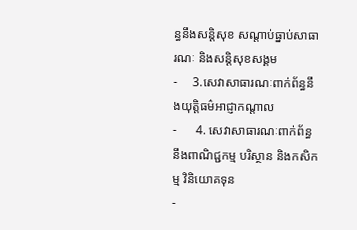ន្ធនឹងសន្តិសុខ សណ្តាប់ធ្នាប់សាធារណៈ និងសន្តិសុខសង្គម
-     3.សេវាសាធារណៈពាក់ព័ន្ធនឹងយុត្តិធម៌អាជ្ញាកណ្តាល
-      4. សេវាសាធារណៈពាក់ព័ន្ធនឹងពាណិជ្ជកម្ម បរិស្ថាន និងកសិកម្ម វិនិយោគទុន
-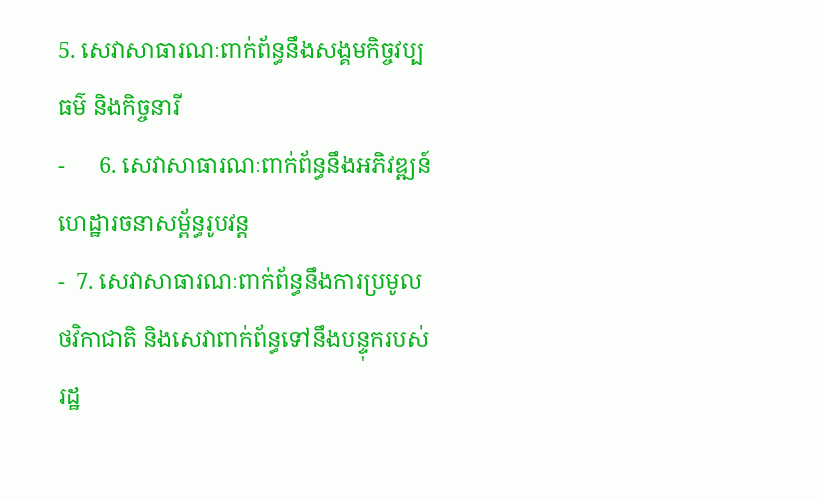5. សេវាសាធារណៈពាក់ព័ន្ធនឹងសង្គមកិច្ចវប្បធម៌ និងកិច្ចនារី
-      6. សេវាសាធារណៈពាក់ព័ន្ធនឹងអភិវឌ្ឍន៍ហេដ្ឋារចនាសម្ព័ន្ធរូបវន្ត
-  7. សេវាសាធារណៈពាក់ព័ន្ធនឹងការប្រមូលថវិកាជាតិ និងសេវាពាក់ព័ន្ធទៅនឹងបន្ទុករបស់រដ្ឋ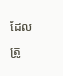ដែលត្រូ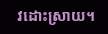វដោះស្រាយ។